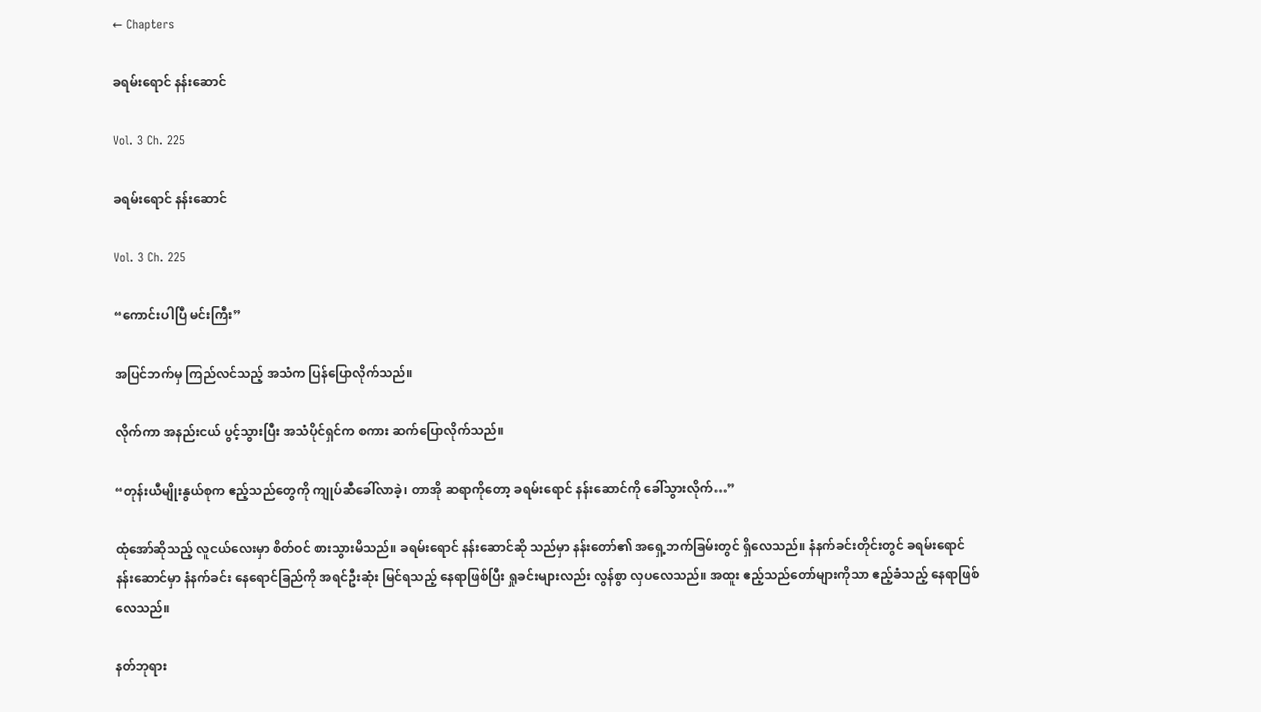← Chapters

ခရမ်းရောင် နန်းဆောင်

Vol. 3 Ch. 225

ခရမ်းရောင် နန်းဆောင်

Vol. 3 Ch. 225

“ကောင်းပါပြီ မင်းကြီး”

အပြင်ဘက်မှ ကြည်လင်သည့် အသံက ပြန်ပြောလိုက်သည်။

လိုက်ကာ အနည်းငယ် ပွင့်သွားပြီး အသံပိုင်ရှင်က စကား ဆက်ပြောလိုက်သည်။

“တုန်းယီမျိုးနွယ်စုက ဧည့်သည်တွေကို ကျုပ်ဆီခေါ်လာခဲ့၊ တာအို ဆရာကိုတော့ ခရမ်းရောင် နန်းဆောင်ကို ခေါ်သွားလိုက်…”

ထုံအော်ဆိုသည့် လူငယ်လေးမှာ စိတ်ဝင် စားသွားမိသည်။ ခရမ်းရောင် နန်းဆောင်ဆို သည်မှာ နန်းတော်၏ အရှေ့ဘက်ခြမ်းတွင် ရှိလေသည်။ နံနက်ခင်းတိုင်းတွင် ခရမ်းရောင် နန်းဆောင်မှာ နံနက်ခင်း နေရောင်ခြည်ကို အရင်ဦးဆုံး မြင်ရသည့် နေရာဖြစ်ပြီး ရှုခင်းများလည်း လွန်စွာ လှပလေသည်။ အထူး ဧည့်သည်တော်များကိုသာ ဧည့်ခံသည့် နေရာဖြစ်လေသည်။

နတ်ဘုရား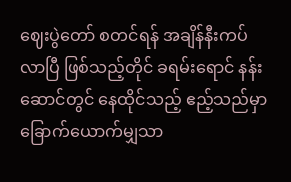ဈေးပွဲတော် စတင်ရန် အချိန်နီးကပ် လာပြီ ဖြစ်သည့်တိုင် ခရမ်းရောင် နန်းဆောင်တွင် နေထိုင်သည့် ဧည့်သည်မှာ ခြောက်ယောက်မျှသာ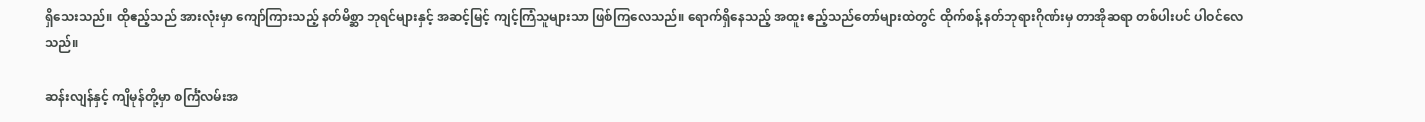ရှိသေးသည်။ ထိုဧည့်သည် အားလုံးမှာ ကျော်ကြားသည့် နတ်မိစ္ဆာ ဘုရင်များနှင့် အဆင့်မြင့် ကျင့်ကြံသူများသာ ဖြစ်ကြလေသည်။ ရောက်ရှိနေသည့် အထူး ဧည့်သည်တော်များထဲတွင် ထိုက်စန့် နတ်ဘုရားဂိုဏ်းမှ တာအိုဆရာ တစ်ပါးပင် ပါဝင်လေသည်။

ဆန်းလျန်နှင့် ကျိမုန်တို့မှာ စင်္ကြံလမ်းအ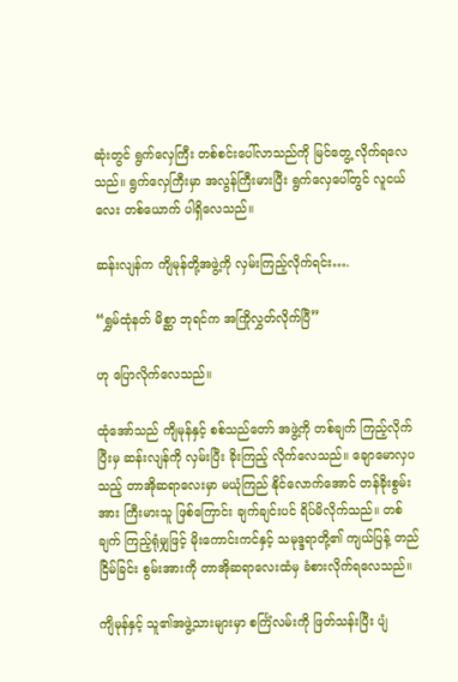ဆုံးတွင် ရွက်လှေကြီး တစ်စင်းပေါ်လာသည်ကို မြင်တွေ့ လိုက်ရလေသည်။ ရွက်လှေကြီးမှာ အလွန်ကြီးမားပြီး ရွက်လှေပေါ်တွင် လူငယ်လေး တစ်ယောက် ပါရှိလေသည်။

ဆန်းလျန်က ကျိမုန်တို့အဖွဲ့ကို လှမ်းကြည့်လိုက်ရင်း….

“ရွှမ်ထုံနတ် မိစ္ဆာ ဘုရင်က အကြိုလွှတ်လိုက်ပြီ”

ဟု ပြောလိုက်လေသည်။

ထုံအော်သည် ကျိမုန်နှင့် စစ်သည်တော် အဖွဲ့ကို တစ်ချက် ကြည့်လိုက်ပြီးမှ ဆန်းလျန်ကို လှမ်းပြီး ခိုးကြည့် လိုက်လေသည်။ ချောမောလှပသည့် တာအိုဆရာလေးမှာ မယုံကြည် နိုင်လောက်အောင် တန်ခိုးစွမ်းအား ကြီးမားသူ ဖြစ်ကြောင်း ချက်ချင်းပင် ရိပ်မိလိုက်သည်။ တစ်ချက် ကြည့်ရုံမျှဖြင့် မိုးကောင်းကင်နှင့် သမုဒ္ဒရာတို့၏ ကျယ်ပြန့် တည်ငြိမ်ခြင်း စွမ်းအားကို တာအိုဆရာလေးထံမှ ခံစားလိုက်ရလေသည်။

ကျိမုန်နှင့် သူ၏အဖွဲ့သားများမှာ စင်္ကြံလမ်းကို ဖြတ်သန်းပြီး ပျံ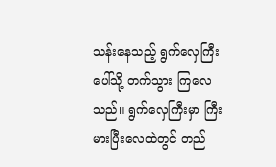သန်းနေသည့် ရွက်လှေကြီးပေါ်သို့ တက်သွား ကြလေသည်။ ရွက်လှေကြီးမှာ ကြီးမားပြီးလေထဲတွင် တည်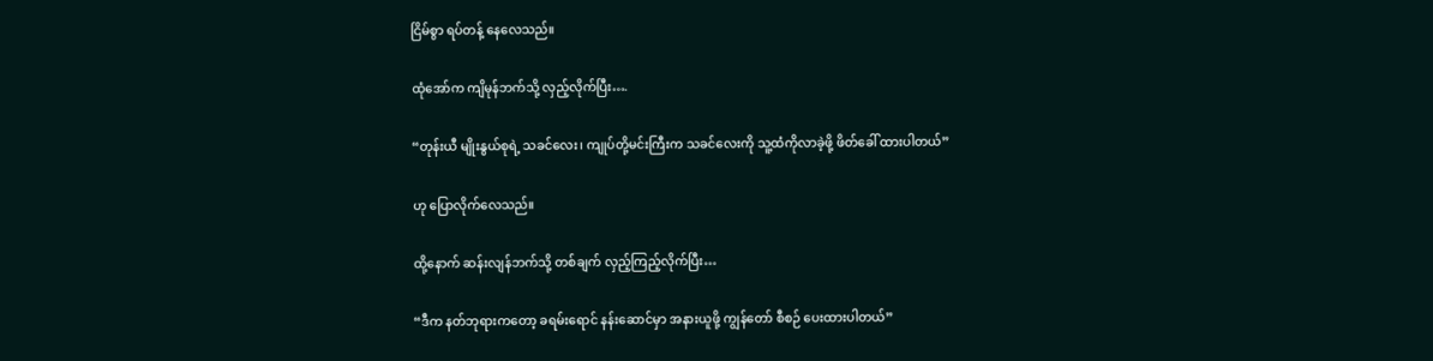ငြိမ်စွာ ရပ်တန့် နေလေသည်။

ထုံအော်က ကျိမုန်ဘက်သို့ လှည့်လိုက်ပြီး….

“တုန်းယီ မျိုးနွယ်စုရဲ့ သခင်လေး၊ ကျုပ်တို့မင်းကြီးက သခင်လေးကို သူ့ထံကိုလာခဲ့ဖို့ ဖိတ်ခေါ် ထားပါတယ်”

ဟု ပြောလိုက်လေသည်။

ထို့နောက် ဆန်းလျန်ဘက်သို့ တစ်ချက် လှည့်ကြည့်လိုက်ပြီး…

“ဒီက နတ်ဘုရားကတော့ ခရမ်းရောင် နန်းဆောင်မှာ အနားယူဖို့ ကျွန်တော် စီစဉ် ပေးထားပါတယ်”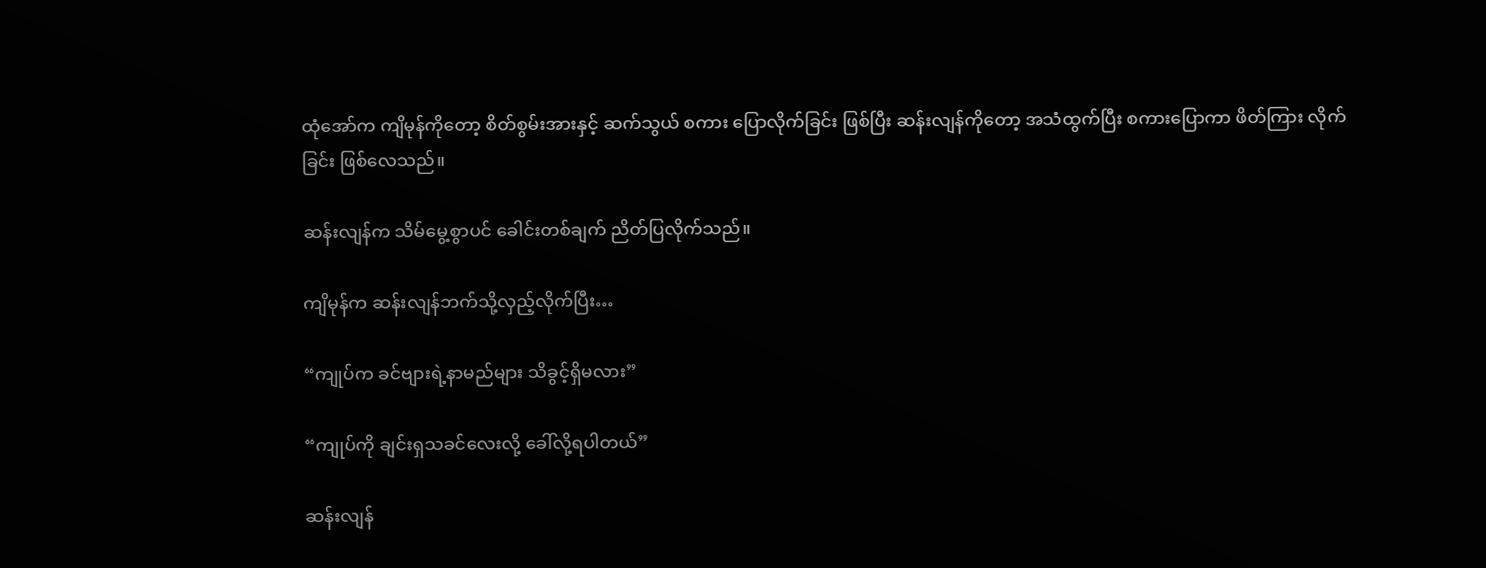ထုံအော်က ကျိမုန်ကိုတော့ စိတ်စွမ်းအားနှင့် ဆက်သွယ် စကား ပြောလိုက်ခြင်း ဖြစ်ပြီး ဆန်းလျန်ကိုတော့ အသံထွက်ပြီး စကားပြောကာ ဖိတ်ကြား လိုက်ခြင်း ဖြစ်လေသည်။

ဆန်းလျန်က သိမ်မွေ့စွာပင် ခေါင်းတစ်ချက် ညိတ်ပြလိုက်သည်။

ကျိမုန်က ဆန်းလျန်ဘက်သို့လှည့်လိုက်ပြီး…

“ကျုပ်က ခင်ဗျားရဲ့နာမည်များ သိခွင့်ရှိမလား”

“ကျုပ်ကို ချင်းရှသခင်လေးလို့ ခေါ်လို့ရပါတယ်”

ဆန်းလျန်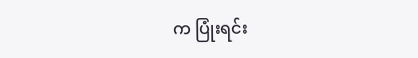က ပြုံးရင်း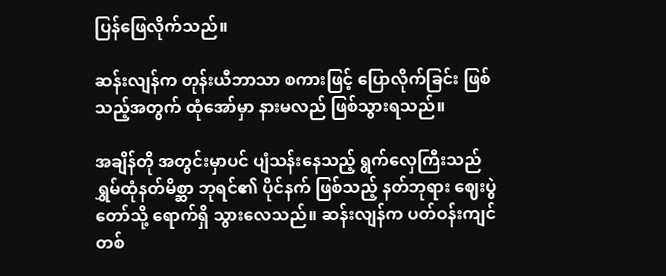ပြန်ဖြေလိုက်သည်။

ဆန်းလျန်က တုန်းယီဘာသာ စကားဖြင့် ပြောလိုက်ခြင်း ဖြစ်သည့်အတွက် ထုံအော်မှာ နားမလည် ဖြစ်သွားရသည်။

အချိန်တို အတွင်းမှာပင် ပျံသန်းနေသည့် ရွက်လှေကြီးသည် ရွှမ်ထုံနတ်မိစ္ဆာ ဘုရင်၏ ပိုင်နက် ဖြစ်သည့် နတ်ဘုရား ဈေးပွဲတော်သို့ ရောက်ရှိ သွားလေသည်။ ဆန်းလျန်က ပတ်ဝန်းကျင် တစ်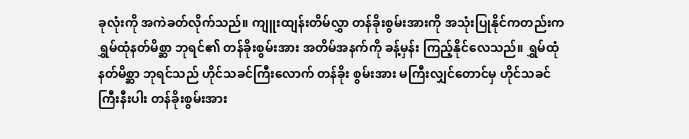ခုလုံးကို အကဲခတ်လိုက်သည်။ ကျူးထျန်းတိမ်လွှာ တန်ခိုးစွမ်းအားကို အသုံးပြုနိုင်ကတည်းက ရွှမ်ထုံနတ်မိစ္ဆာ ဘုရင်၏ တန်ခိုးစွမ်းအား အတိမ်အနက်ကို ခန့်မှန်း ကြည့်နိုင်လေသည်။ ရွှမ်ထုံနတ်မိစ္ဆာ ဘုရင်သည် ဟိုင်သခင်ကြီးလောက် တန်ခိုး စွမ်းအား မကြီးလျှင်တောင်မှ ဟိုင်သခင်ကြီးနီးပါး တန်ခိုးစွမ်းအား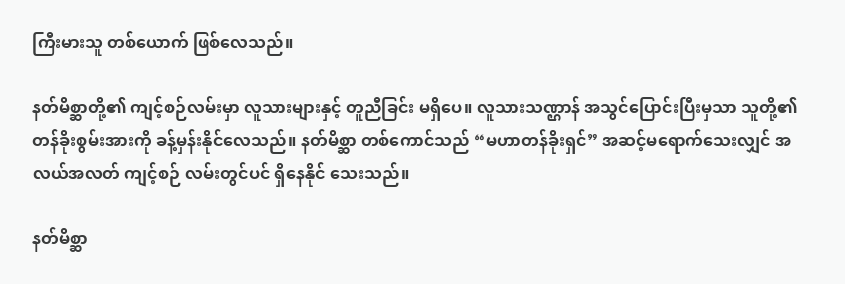ကြီးမားသူ တစ်ယောက် ဖြစ်လေသည်။

နတ်မိစ္ဆာတို့၏ ကျင့်စဉ်လမ်းမှာ လူသားများနှင့် တူညီခြင်း မရှိပေ။ လူသားသဏ္ဌာန် အသွင်ပြောင်းပြီးမှသာ သူတို့၏ တန်ခိုးစွမ်းအားကို ခန့်မှန်းနိုင်လေသည်။ နတ်မိစ္ဆာ တစ်ကောင်သည် “မဟာတန်ခိုးရှင်” အဆင့်မရောက်သေးလျှင် အလယ်အလတ် ကျင့်စဉ် လမ်းတွင်ပင် ရှိနေနိုင် သေးသည်။

နတ်မိစ္ဆာ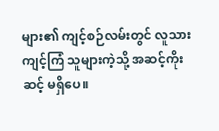များ၏ ကျင့်စဉ်လမ်းတွင် လူသား ကျင့်ကြံ သူများကဲ့သို့ အဆင့်ကိုးဆင့် မရှိပေ။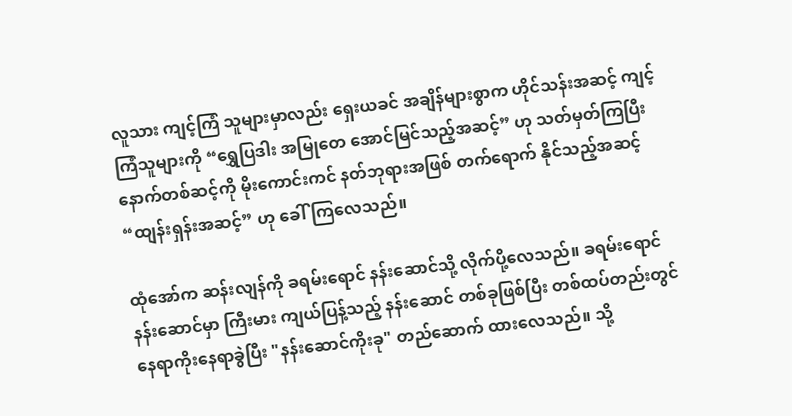လူသား ကျင့်ကြံ သူများမှာလည်း ရှေးယခင် အချိန်များစွာက ဟိုင်သန်းအဆင့် ကျင့်ကြံသူများကို “ရွှေပြဒါး အမြုတေ အောင်မြင်သည့်အဆင့်” ဟု သတ်မှတ်ကြပြီး နောက်တစ်ဆင့်ကို မိုးကောင်းကင် နတ်ဘုရားအဖြစ် တက်ရောက် နိုင်သည့်အဆင့် “ထျန်းရှန်းအဆင့်” ဟု ခေါ်ကြလေသည်။

ထုံအော်က ဆန်းလျန်ကို ခရမ်းရောင် နန်းဆောင်သို့ လိုက်ပို့လေသည်။ ခရမ်းရောင် နန်းဆောင်မှာ ကြီးမား ကျယ်ပြန့်သည့် နန်းဆောင် တစ်ခုဖြစ်ပြီး တစ်ထပ်တည်းတွင် နေရာကိုးနေရာခွဲပြီး "နန်းဆောင်ကိုးခု" တည်ဆောက် ထားလေသည်။ သို့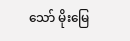သော် မိုးမြေ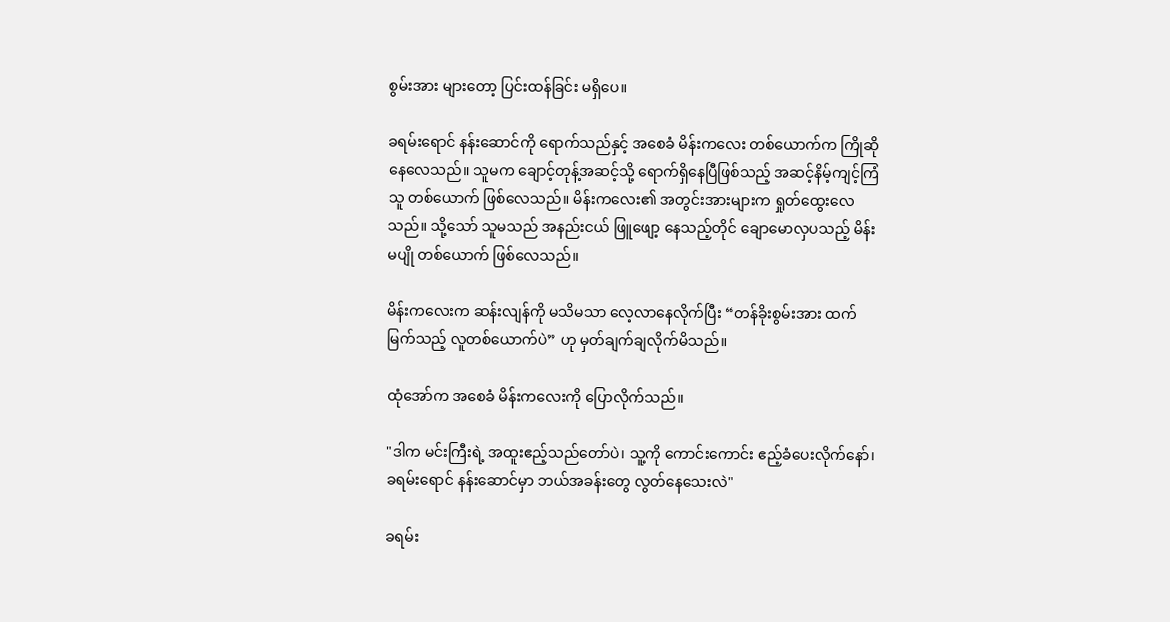စွမ်းအား များတော့ ပြင်းထန်ခြင်း မရှိပေ။

ခရမ်းရောင် နန်းဆောင်ကို ရောက်သည်နှင့် အစေခံ မိန်းကလေး တစ်ယောက်က ကြိုဆိုနေလေသည်။ သူမက ချောင့်တုန့်အဆင့်သို့ ရောက်ရှိနေပြီဖြစ်သည့် အဆင့်နိမ့်ကျင့်ကြံသူ တစ်ယောက် ဖြစ်လေသည်။ မိန်းကလေး၏ အတွင်းအားများက ရှုတ်ထွေးလေသည်။ သို့သော် သူမသည် အနည်းငယ် ဖြူဖျော့ နေသည့်တိုင် ချောမောလှပသည့် မိန်းမပျို တစ်ယောက် ဖြစ်လေသည်။

မိန်းကလေးက ဆန်းလျန်ကို မသိမသာ လေ့လာနေလိုက်ပြီး “တန်ခိုးစွမ်းအား ထက်မြက်သည့် လူတစ်ယောက်ပဲ” ဟု မှတ်ချက်ချလိုက်မိသည်။

ထုံအော်က အစေခံ မိန်းကလေးကို ပြောလိုက်သည်။

"ဒါက မင်းကြီးရဲ့ အထူးဧည့်သည်တော်ပဲ၊ သူ့ကို ကောင်းကောင်း ဧည့်ခံပေးလိုက်နော်၊ ခရမ်းရောင် နန်းဆောင်မှာ ဘယ်အခန်းတွေ လွတ်နေသေးလဲ"

ခရမ်း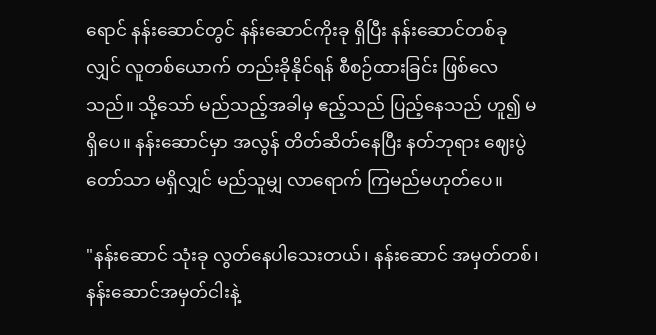ရောင် နန်းဆောင်တွင် နန်းဆောင်ကိုးခု ရှိပြီး နန်းဆောင်တစ်ခုလျှင် လူတစ်ယောက် တည်းခိုနိုင်ရန် စီစဉ်ထားခြင်း ဖြစ်လေသည်။ သို့သော် မည်သည့်အခါမှ ဧည့်သည် ပြည့်နေသည် ဟူ၍ မရှိပေ။ နန်းဆောင်မှာ အလွန် တိတ်ဆိတ်နေပြီး နတ်ဘုရား ဈေးပွဲတော်သာ မရှိလျှင် မည်သူမျှ လာရောက် ကြမည်မဟုတ်ပေ။

"နန်းဆောင် သုံးခု လွတ်နေပါသေးတယ်၊ နန်းဆောင် အမှတ်တစ်၊ နန်းဆောင်အမှတ်ငါးနဲ့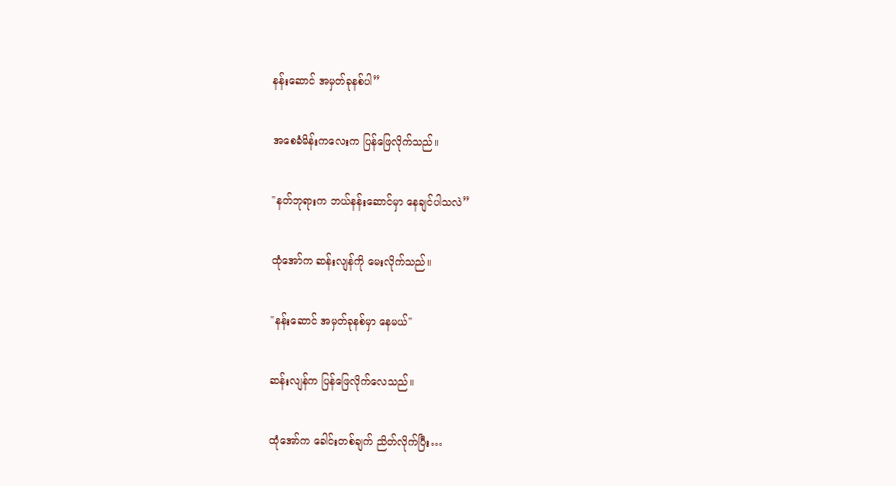နန်းဆောင် အမှတ်ခုနစ်ပါ”

အစေခံမိန်းကလေးက ပြန်ဖြေလိုက်သည်။

"နတ်ဘုရားက ဘယ်နန်းဆောင်မှာ နေချင်ပါသလဲ”

ထုံအော်က ဆန်းလျန်ကို မေးလိုက်သည်။

"နန်းဆောင် အမှတ်ခုနစ်မှာ နေမယ်"

ဆန်းလျန်က ပြန်ဖြေလိုက်လေသည်။

ထုံအော်က ခေါင်းတစ်ချက် ညိတ်လိုက်ပြီး…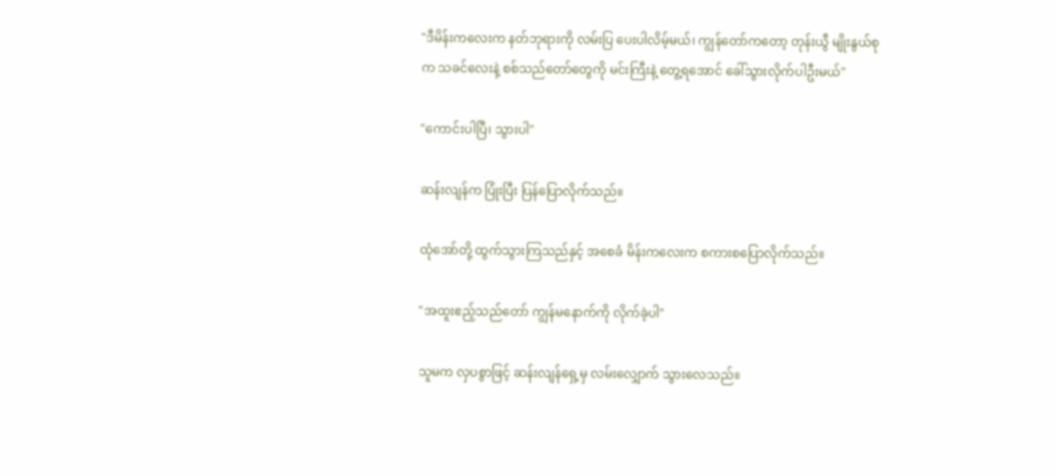"ဒီမိန်းကလေးက နတ်ဘုရားကို လမ်းပြ ပေးပါလိမ့်မယ်၊ ကျွန်တော်ကတော့ တုန်းယွီ မျိုးနွယ်စုက သခင်လေးနဲ့ စစ်သည်တော်တွေကို မင်းကြီးနဲ့ တွေ့ရအောင် ခေါ်သွားလိုက်ပါဦးမယ်"

"ကောင်းပါပြီ၊ သွားပါ"

ဆန်းလျန်က ပြုံးပြီး ပြန်ပြောလိုက်သည်။

ထုံအော်တို့ ထွက်သွားကြသည်နှင့် အစေခံ မိန်းကလေးက စကားစပြောလိုက်သည်။

"အထူးဧည့်သည်တော် ကျွန်မနောက်ကို လိုက်ခဲ့ပါ"

သူမက လှပစွာဖြင့် ဆန်းလျန်ရှေ့မှ လမ်းလျှောက် သွားလေသည်။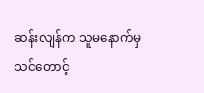ဆန်းလျန်က သူမနောက်မှ သင်တောင့်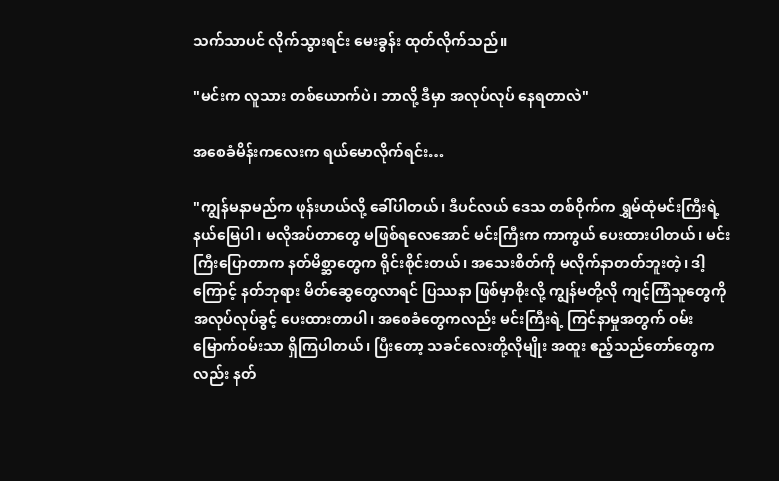သက်သာပင် လိုက်သွားရင်း မေးခွန်း ထုတ်လိုက်သည်။

"မင်းက လူသား တစ်ယောက်ပဲ၊ ဘာလို့ ဒီမှာ အလုပ်လုပ် နေရတာလဲ"

အစေခံမိန်းကလေးက ရယ်မောလိုက်ရင်း…

"ကျွန်မနာမည်က ဖုန်းဟယ်လို့ ခေါ်ပါတယ်၊ ဒီပင်လယ် ဒေသ တစ်ဝိုက်က ရွှမ်ထုံမင်းကြီးရဲ့ နယ်မြေပါ၊ မလိုအပ်တာတွေ မဖြစ်ရလေအောင် မင်းကြီးက ကာကွယ် ပေးထားပါတယ်၊ မင်းကြီးပြောတာက နတ်မိစ္ဆာတွေက ရိုင်းစိုင်းတယ်၊ အသေးစိတ်ကို မလိုက်နာတတ်ဘူးတဲ့၊ ဒါ့ကြောင့် နတ်ဘုရား မိတ်ဆွေတွေလာရင် ပြဿနာ ဖြစ်မှာစိုးလို့ ကျွန်မတို့လို ကျင့်ကြံသူတွေကို အလုပ်လုပ်ခွင့် ပေးထားတာပါ၊ အစေခံတွေကလည်း မင်းကြီးရဲ့ ကြင်နာမှုအတွက် ဝမ်းမြောက်ဝမ်းသာ ရှိကြပါတယ်၊ ပြီးတော့ သခင်လေးတို့လိုမျိုး အထူး ဧည့်သည်တော်တွေကလည်း နတ်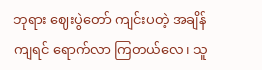ဘုရား ဈေးပွဲတော် ကျင်းပတဲ့ အချိန်ကျရင် ရောက်လာ ကြတယ်လေ၊ သူ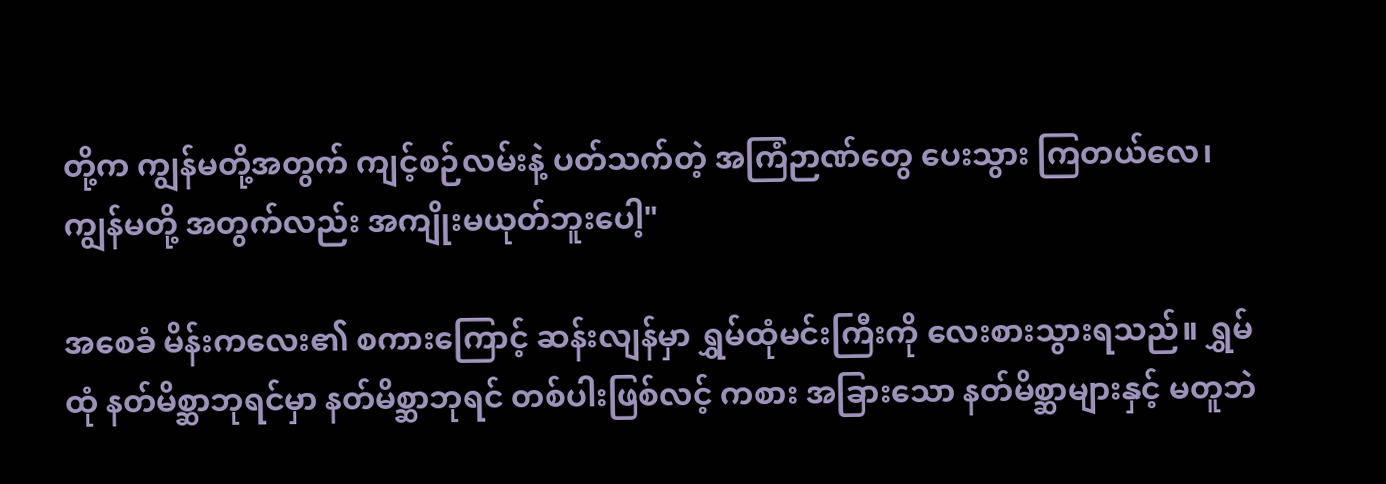တို့က ကျွန်မတို့အတွက် ကျင့်စဉ်လမ်းနဲ့ ပတ်သက်တဲ့ အကြံဉာဏ်တွေ ပေးသွား ကြတယ်လေ၊ ကျွန်မတို့ အတွက်လည်း အကျိုးမယုတ်ဘူးပေါ့"

အစေခံ မိန်းကလေး၏ စကားကြောင့် ဆန်းလျန်မှာ ရွှမ်ထုံမင်းကြီးကို လေးစားသွားရသည်။ ရွှမ်ထုံ နတ်မိစ္ဆာဘုရင်မှာ နတ်မိစ္ဆာဘုရင် တစ်ပါးဖြစ်လင့် ကစား အခြားသော နတ်မိစ္ဆာများနှင့် မတူဘဲ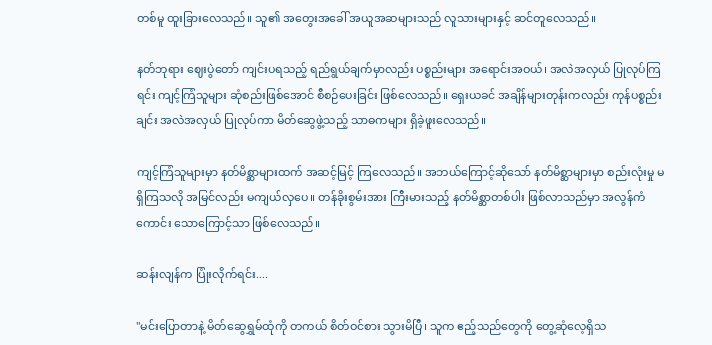တစ်မူ ထူးခြားလေသည်။ သူ၏ အတွေးအခေါ် အယူအဆများသည် လူသားများနှင့် ဆင်တူလေသည်။

နတ်ဘုရား ဈေးပွဲတော် ကျင်းပရသည့် ရည်ရွယ်ချက်မှာလည်း ပစ္စည်းများ အရောင်းအဝယ်၊ အလဲအလှယ် ပြုလုပ်ကြရင်း ကျင့်ကြံသူများ ဆုံစည်းဖြစ်အောင် စီစဉ်ပေးခြင်း ဖြစ်လေသည်။ ရှေးယခင် အချိန်များတုန်းကလည်း ကုန်ပစ္စည်းချင်း အလဲအလှယ် ပြုလုပ်ကာ မိတ်ဆွေဖွဲ့သည့် သာဓကများ ရှိခဲ့ဖူးလေသည်။

ကျင့်ကြံသူများမှာ နတ်မိစ္ဆာများထက် အဆင့်မြင့် ကြလေသည်။ အဘယ်ကြောင့်ဆိုသော် နတ်မိစ္ဆာများမှာ စည်းလုံးမှု မရှိကြသလို အမြင်လည်း မကျယ်လှပေ။ တန်ခိုးစွမ်းအား ကြီးမားသည့် နတ်မိစ္ဆာတစ်ပါး ဖြစ်လာသည်မှာ အလွန်ကံကောင်း သောကြောင့်သာ ဖြစ်လေသည်။

ဆန်းလျန်က ပြုံးလိုက်ရင်း....

"မင်းပြောတာနဲ့ မိတ်ဆွေရွှမ်ထုံကို တကယ် စိတ်ဝင်စား သွားမိပြီ၊ သူက ဧည့်သည်တွေကို တွေ့ဆုံလေ့ရှိသ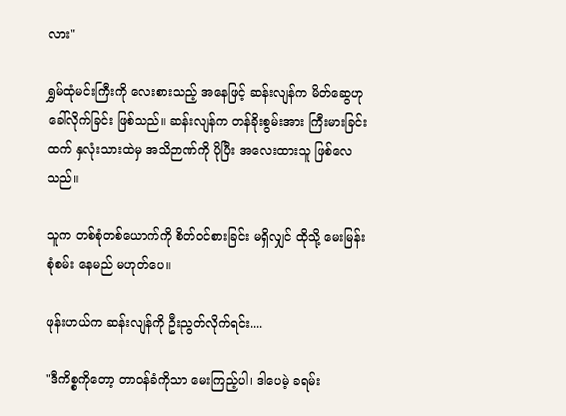လား"

ရွှမ်ထုံမင်းကြီးကို လေးစားသည့် အနေဖြင့် ဆန်းလျန်က မိတ်ဆွေဟု ခေါ်လိုက်ခြင်း ဖြစ်သည်။ ဆန်းလျန်က တန်ခိုးစွမ်းအား ကြီးမားခြင်းထက် နှလုံးသားထဲမှ အသိဉာဏ်ကို ပိုပြီး အလေးထားသူ ဖြစ်လေသည်။

သူက တစ်စုံတစ်ယောက်ကို စိတ်ဝင်စားခြင်း မရှိလျှင် ထိုသို့ မေးမြန်းစုံစမ်း နေမည် မဟုတ်ပေ။

ဖုန်းဟယ်က ဆန်းလျန်ကို ဦးညွတ်လိုက်ရင်း....

"ဒီကိစ္စကိုတော့ တာဝန်ခံကိုသာ မေးကြည့်ပါ၊ ဒါပေမဲ့ ခရမ်း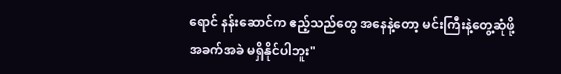ရောင် နန်းဆောင်က ဧည့်သည်တွေ အနေနဲ့တော့ မင်းကြီးနဲ့တွေ့ဆုံဖို့ အခက်အခဲ မရှိနိုင်ပါဘူး"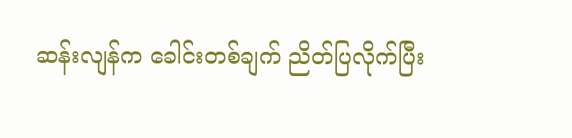ဆန်းလျန်က ခေါင်းတစ်ချက် ညိတ်ပြလိုက်ပြီး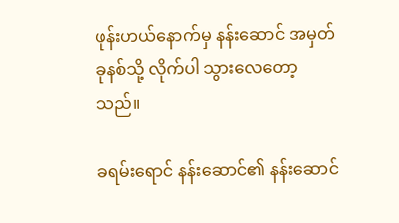ဖုန်းဟယ်နောက်မှ နန်းဆောင် အမှတ်ခုနစ်သို့ လိုက်ပါ သွားလေတော့သည်။

ခရမ်းရောင် နန်းဆောင်၏ နန်းဆောင်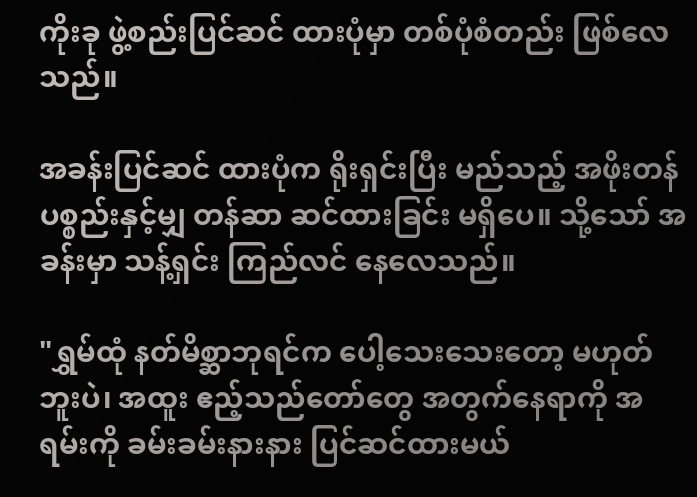ကိုးခု ဖွဲ့စည်းပြင်ဆင် ထားပုံမှာ တစ်ပုံစံတည်း ဖြစ်လေသည်။

အခန်းပြင်ဆင် ထားပုံက ရိုးရှင်းပြီး မည်သည့် အဖိုးတန် ပစ္စည်းနှင့်မျှ တန်ဆာ ဆင်ထားခြင်း မရှိပေ။ သို့သော် အခန်းမှာ သန့်ရှင်း ကြည်လင် နေလေသည်။

"ရွှမ်ထုံ နတ်မိစ္ဆာဘုရင်က ပေါ့သေးသေးတော့ မဟုတ်ဘူးပဲ၊ အထူး ဧည့်သည်တော်တွေ အတွက်နေရာကို အရမ်းကို ခမ်းခမ်းနားနား ပြင်ဆင်ထားမယ်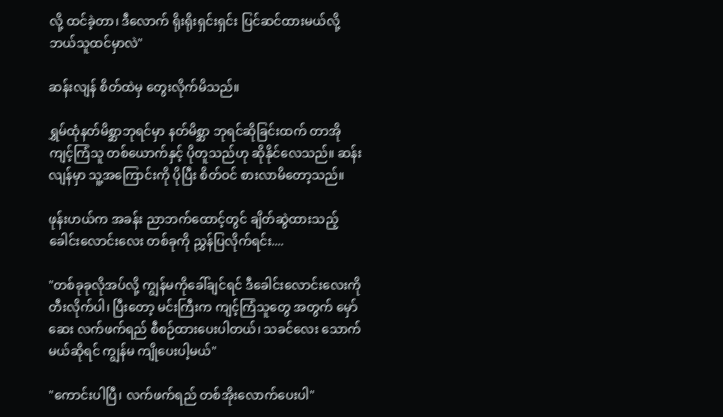လို့ ထင်ခဲ့တာ၊ ဒီလောက် ရိုးရိုးရှင်းရှင်း ပြင်ဆင်ထားမယ်လို့ ဘယ်သူထင်မှာလဲ"

ဆန်းလျန် စိတ်ထဲမှ တွေးလိုက်မိသည်။

ရွှမ်ထုံနတ်မိစ္ဆာဘုရင်မှာ နတ်မိစ္ဆာ ဘုရင်ဆိုခြင်းထက် တာအိုကျင့်ကြံသူ တစ်ယောက်နှင့် ပိုတူသည်ဟု ဆိုနိုင်လေသည်။ ဆန်းလျန်မှာ သူ့အကြောင်းကို ပိုပြီး စိတ်ဝင် စားလာမိတော့သည်။

ဖုန်းဟယ်က အခန်း ညာဘက်ထောင့်တွင် ချိတ်ဆွဲထားသည့် ခေါင်းလောင်းလေး တစ်ခုကို ညွှန်ပြလိုက်ရင်း....

"တစ်ခုခုလိုအပ်လို့ ကျွန်မကိုခေါ်ချင်ရင် ဒီခေါင်းလောင်းလေးကို တီးလိုက်ပါ၊ ပြီးတော့ မင်းကြီးက ကျင့်ကြံသူတွေ အတွက် မှော်ဆေး လက်ဖက်ရည် စီစဉ်ထားပေးပါတယ်၊ သခင်လေး သောက်မယ်ဆိုရင် ကျွန်မ ကျိုပေးပါ့မယ်"

"ကောင်းပါပြီ၊ လက်ဖက်ရည် တစ်အိုးလောက်ပေးပါ"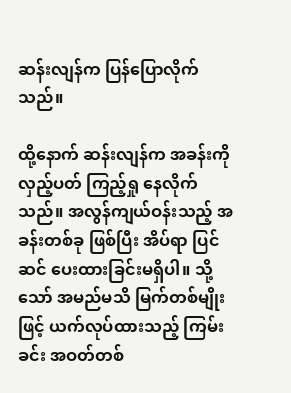ဆန်းလျန်က ပြန်ပြောလိုက်သည်။

ထို့နောက် ဆန်းလျန်က အခန်းကို လှည့်ပတ် ကြည့်ရှု နေလိုက်သည်။ အလွန်ကျယ်ဝန်းသည့် အခန်းတစ်ခု ဖြစ်ပြီး အိပ်ရာ ပြင်ဆင် ပေးထားခြင်းမရှိပါ။ သို့သော် အမည်မသိ မြက်တစ်မျိုးဖြင့် ယက်လုပ်ထားသည့် ကြမ်းခင်း အဝတ်တစ်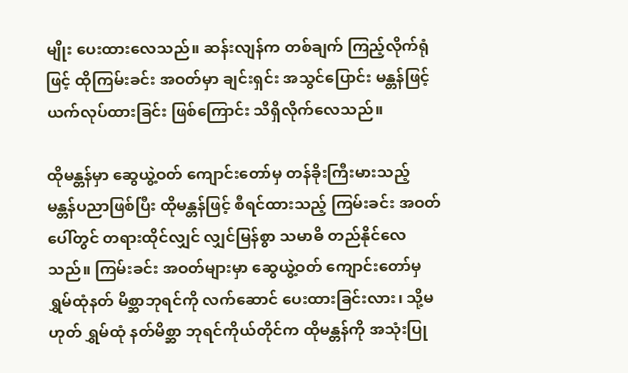မျိုး ပေးထားလေသည်။ ဆန်းလျန်က တစ်ချက် ကြည့်လိုက်ရုံဖြင့် ထိုကြမ်းခင်း အဝတ်မှာ ချင်းရှင်း အသွင်ပြောင်း မန္တန်ဖြင့် ယက်လုပ်ထားခြင်း ဖြစ်ကြောင်း သိရှိလိုက်လေသည်။

ထိုမန္တန်မှာ ဆွေယွဲ့ဝတ် ကျောင်းတော်မှ တန်ခိုးကြီးမားသည့် မန္တန်ပညာဖြစ်ပြီး ထိုမန္တန်ဖြင့် စီရင်ထားသည့် ကြမ်းခင်း အဝတ်ပေါ်တွင် တရားထိုင်လျှင် လျှင်မြန်စွာ သမာဓိ တည်နိုင်လေသည်။ ကြမ်းခင်း အဝတ်များမှာ ဆွေယွဲ့ဝတ် ကျောင်းတော်မှ ရွှမ်ထုံနတ် မိစ္ဆာဘုရင်ကို လက်ဆောင် ပေးထားခြင်းလား၊ သို့မဟုတ် ရွှမ်ထုံ နတ်မိစ္ဆာ ဘုရင်ကိုယ်တိုင်က ထိုမန္တန်ကို အသုံးပြု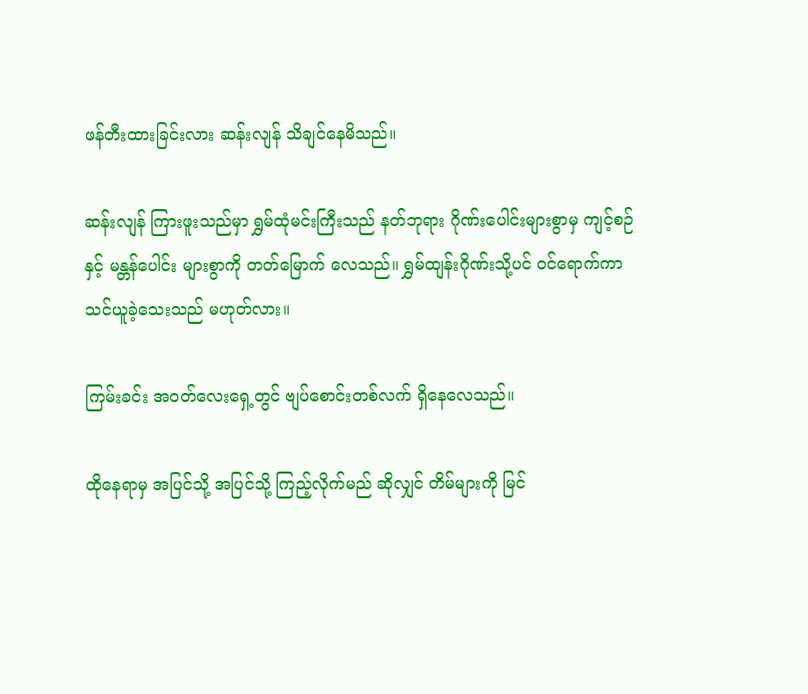ဖန်တီးထားခြင်းလား ဆန်းလျန် သိချင်နေမိသည်။

ဆန်းလျန် ကြားဖူးသည်မှာ ရွှမ်ထုံမင်းကြီးသည် နတ်ဘုရား ဂိုဏ်းပေါင်းများစွာမှ ကျင့်စဉ်နှင့် မန္တန်ပေါင်း များစွာကို တတ်မြောက် လေသည်။ ရွှမ်ထျန်းဂိုဏ်းသို့ပင် ဝင်ရောက်ကာ သင်ယူခဲ့သေးသည် မဟုတ်လား။

ကြမ်းခင်း အဝတ်လေးရှေ့တွင် ဗျပ်စောင်းတစ်လက် ရှိနေလေသည်။

ထိုနေရာမှ အပြင်သို့ အပြင်သို့ ကြည့်လိုက်မည် ဆိုလျှင် တိမ်များကို မြင်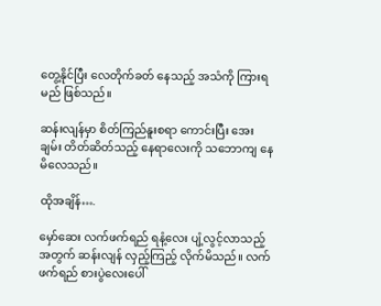တွေ့နိုင်ပြီး လေတိုက်ခတ် နေသည့် အသံကို ကြားရမည် ဖြစ်သည်။

ဆန်းလျန်မှာ စိတ်ကြည်နူးစရာ ကောင်းပြီး အေးချမ်း တိတ်ဆိတ်သည့် နေရာလေးကို သဘောကျ နေမိလေသည်။

ထိုအချိန်….

မှော်ဆေး လက်ဖက်ရည် ရနံ့လေး ပျံ့လွင့်လာသည့် အတွက် ဆန်းလျန် လှည့်ကြည့် လိုက်မိသည်။ လက်ဖက်ရည် စားပွဲလေးပေါ်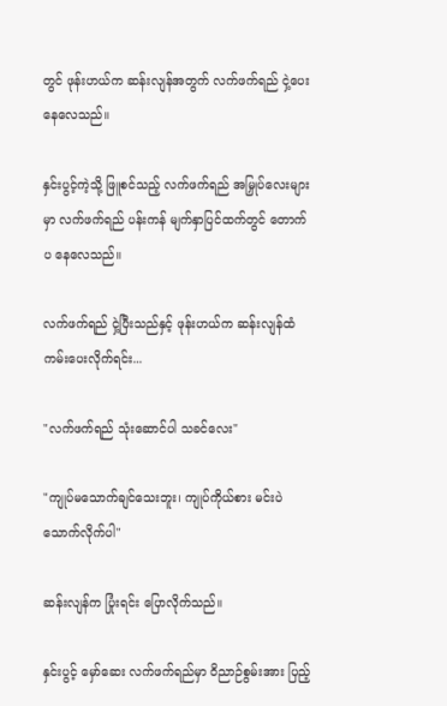တွင် ဖုန်းဟယ်က ဆန်းလျန်အတွက် လက်ဖက်ရည် ငှဲ့ပေးနေလေသည်။

နှင်းပွင့်ကဲ့သို့ ဖြူစင်သည့် လက်ဖက်ရည် အမြှုပ်လေးများမှာ လက်ဖက်ရည် ပန်းကန် မျက်နှာပြင်ထက်တွင် တောက်ပ နေလေသည်။

လက်ဖက်ရည် ငှဲ့ပြီးသည်နှင့် ဖုန်းဟယ်က ဆန်းလျန်ထံ ကမ်းပေးလိုက်ရင်း...

"လက်ဖက်ရည် သုံးဆောင်ပါ သခင်လေး"

"ကျုပ်မသောက်ချင်သေးဘူး၊ ကျုပ်ကိုယ်စား မင်းပဲ သောက်လိုက်ပါ"

ဆန်းလျန်က ပြုံးရင်း ပြောလိုက်သည်။

နှင်းပွင့် မှော်ဆေး လက်ဖက်ရည်မှာ ဝိညာဉ်စွမ်းအား ပြည့်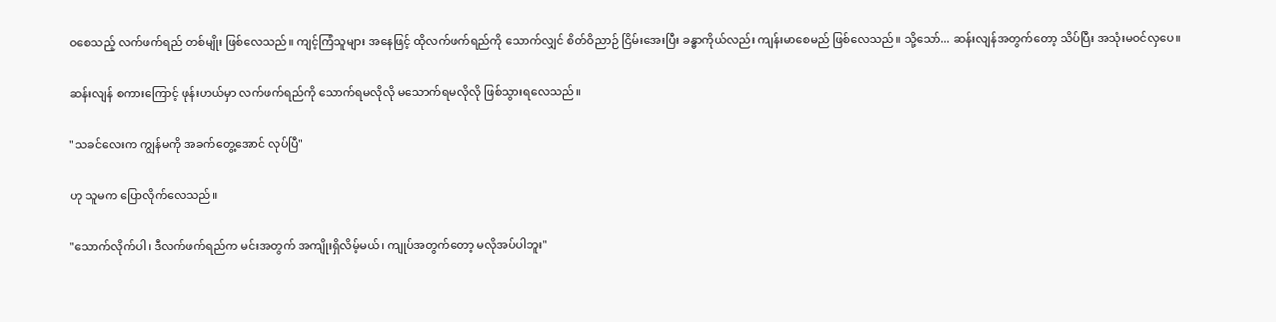ဝစေသည့် လက်ဖက်ရည် တစ်မျိုး ဖြစ်လေသည်။ ကျင့်ကြံသူများ အနေဖြင့် ထိုလက်ဖက်ရည်ကို သောက်လျှင် စိတ်ဝိညာဉ် ငြိမ်းအေးပြီး ခန္ဓာကိုယ်လည်း ကျန်းမာစေမည် ဖြစ်လေသည်။ သို့သော်... ဆန်းလျန်အတွက်တော့ သိပ်ပြီး အသုံးမဝင်လှပေ။

ဆန်းလျန် စကားကြောင့် ဖုန်းဟယ်မှာ လက်ဖက်ရည်ကို သောက်ရမလိုလို မသောက်ရမလိုလို ဖြစ်သွားရလေသည်။

"သခင်လေးက ကျွန်မကို အခက်တွေ့အောင် လုပ်ပြီ"

ဟု သူမက ပြောလိုက်လေသည်။

"သောက်လိုက်ပါ၊ ဒီလက်ဖက်ရည်က မင်းအတွက် အကျိုးရှိလိမ့်မယ်၊ ကျုပ်အတွက်တော့ မလိုအပ်ပါဘူး"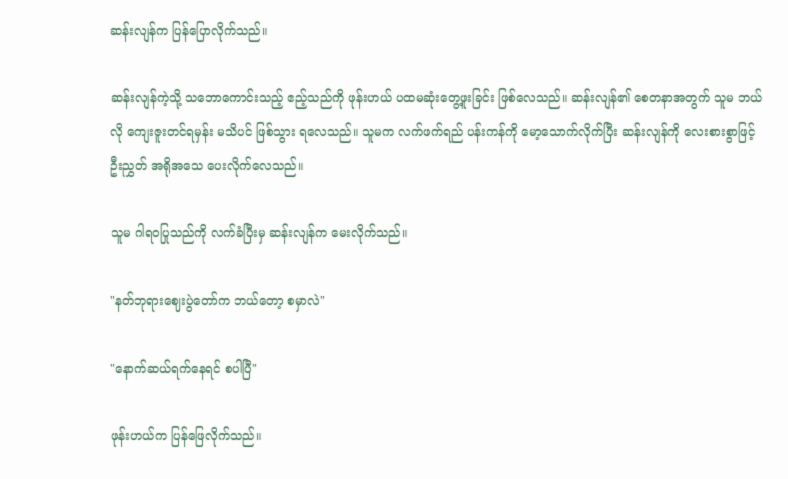ဆန်းလျန်က ပြန်ပြောလိုက်သည်။

ဆန်းလျန်ကဲ့သို့ သဘောကောင်းသည့် ဧည့်သည်ကို ဖုန်းဟယ် ပထမဆုံးတွေ့ဖူးခြင်း ဖြစ်လေသည်။ ဆန်းလျန်၏ စေတနာအတွက် သူမ ဘယ်လို ကျေးဇူးတင်ရမှန်း မသိပင် ဖြစ်သွား ရလေသည်။ သူမက လက်ဖက်ရည် ပန်းကန်ကို မော့သောက်လိုက်ပြီး ဆန်းလျန်ကို လေးစားစွာဖြင့် ဦးညွှတ် အရိုအသေ ပေးလိုက်လေသည်။

သူမ ဂါရဝပြုသည်ကို လက်ခံပြီးမှ ဆန်းလျန်က မေးလိုက်သည်။

"နတ်ဘုရားဈေးပွဲတော်က ဘယ်တော့ စမှာလဲ"

"နောက်ဆယ်ရက်နေရင် စပါပြီ"

ဖုန်းဟယ်က ပြန်ဖြေလိုက်သည်။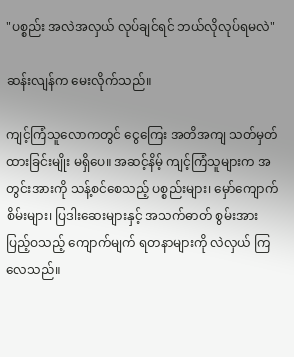"ပစ္စည်း အလဲအလှယ် လုပ်ချင်ရင် ဘယ်လိုလုပ်ရမလဲ"

ဆန်းလျန်က မေးလိုက်သည်။

ကျင့်ကြံသူလောကတွင် ငွေကြေး အတိအကျ သတ်မှတ်ထားခြင်းမျိုး မရှိပေ။ အဆင့်နိမ့် ကျင့်ကြံသူများက အတွင်းအားကို သန့်စင်စေသည့် ပစ္စည်းများ၊ မှော်ကျောက်စိမ်းများ၊ ပြဒါးဆေးများနှင့် အသက်ဓာတ် စွမ်းအားပြည့်ဝသည့် ကျောက်မျက် ရတနာများကို လဲလှယ် ကြလေသည်။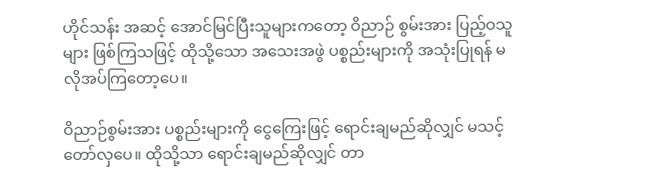ဟိုင်သန်း အဆင့် အောင်မြင်ပြီးသူများကတော့ ဝိညာဉ် စွမ်းအား ပြည့်ဝသူများ ဖြစ်ကြသဖြင့် ထိုသို့သော အသေးအဖွဲ ပစ္စည်းများကို အသုံးပြုရန် မလိုအပ်ကြတော့ပေ။

ဝိညာဉ်စွမ်းအား ပစ္စည်းများကို ငွေကြေးဖြင့် ရောင်းချမည်ဆိုလျှင် မသင့်တော်လှပေ။ ထိုသို့သာ ရောင်းချမည်ဆိုလျှင် တာ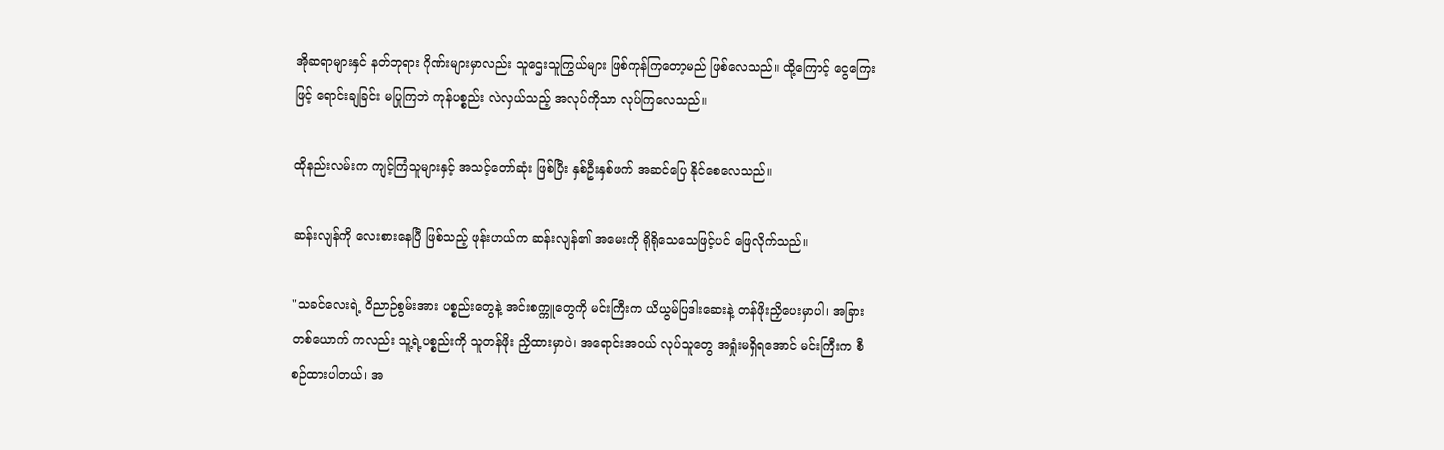အိုဆရာများနှင် နတ်ဘုရား ဂိုဏ်းများမှာလည်း သူဌေးသူကြွယ်များ ဖြစ်ကုန်ကြတော့မည် ဖြစ်လေသည်။ ထို့ကြောင့် ငွေကြေးဖြင့် ရောင်းချခြင်း မပြုကြဘဲ ကုန်ပစ္စည်း လဲလှယ်သည့် အလုပ်ကိုသာ လုပ်ကြလေသည်။

ထိုနည်းလမ်းက ကျင့်ကြံသူများနှင့် အသင့်တော်ဆုံး ဖြစ်ပြီး နှစ်ဦးနှစ်ဖက် အဆင်ပြေ နိုင်စေလေသည်။

ဆန်းလျန်ကို လေးစားနေပြီ ဖြစ်သည့် ဖုန်းဟယ်က ဆန်းလျန်၏ အမေးကို ရိုရိုသေသေဖြင့်ပင် ဖြေလိုက်သည်။

"သခင်လေးရဲ့ ဝိညာဉ်စွမ်းအား ပစ္စည်းတွေနဲ့ အင်းစက္ကူတွေကို မင်းကြီးက ယိယွမ်ပြဒါးဆေးနဲ့ တန်ဖိုးညှိပေးမှာပါ၊ အခြားတစ်ယောက် ကလည်း သူ့ရဲ့ပစ္စည်းကို သူတန်ဖိုး ညှိထားမှာပဲ၊ အရောင်းအဝယ် လုပ်သူတွေ အရှုံးမရှိရအောင် မင်းကြီးက စီစဉ်ထားပါတယ်၊ အ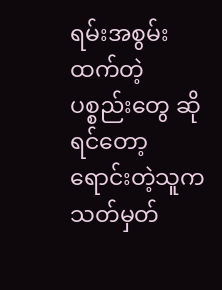ရမ်းအစွမ်းထက်တဲ့ ပစ္စည်းတွေ ဆိုရင်တော့ ရောင်းတဲ့သူက သတ်မှတ်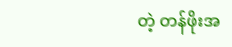တဲ့ တန်ဖိုးအ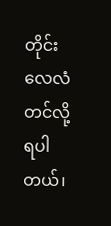တိုင်း လေလံတင်လို့ ရပါတယ်၊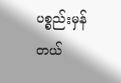ပစ္စည်းမှန်တယ်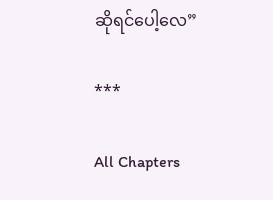ဆိုရင်ပေါ့လေ”

***

All Chapters